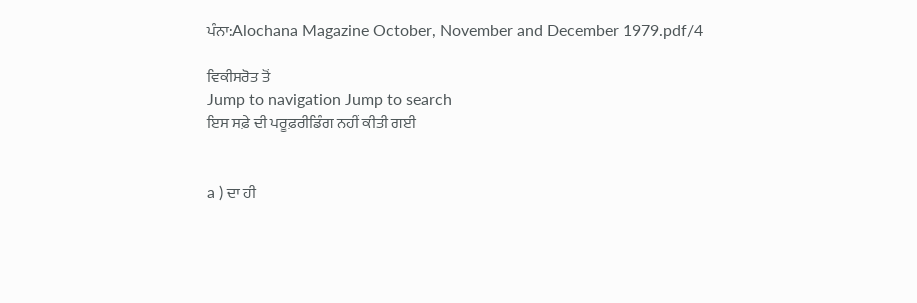ਪੰਨਾ:Alochana Magazine October, November and December 1979.pdf/4

ਵਿਕੀਸਰੋਤ ਤੋਂ
Jump to navigation Jump to search
ਇਸ ਸਫ਼ੇ ਦੀ ਪਰੂਫ਼ਰੀਡਿੰਗ ਨਹੀਂ ਕੀਤੀ ਗਈ


a ) ਦਾ ਹੀ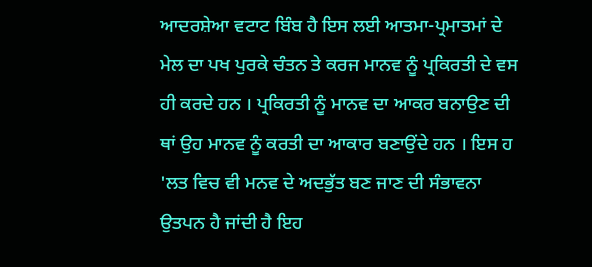ਆਦਰਸ਼ੇਆ ਵਟਾਟ ਬਿੰਬ ਹੈ ਇਸ ਲਈ ਆਤਮਾ-ਪ੍ਰਮਾਤਮਾਂ ਦੇ ਮੇਲ ਦਾ ਪਖ ਪੁਰਕੇ ਚੰਤਨ ਤੇ ਕਰਜ ਮਾਨਵ ਨੂੰ ਪ੍ਰਕਿਰਤੀ ਦੇ ਵਸ ਹੀ ਕਰਦੇ ਹਨ । ਪ੍ਰਕਿਰਤੀ ਨੂੰ ਮਾਨਵ ਦਾ ਆਕਰ ਬਨਾਉਣ ਦੀ ਥਾਂ ਉਹ ਮਾਨਵ ਨੂੰ ਕਰਤੀ ਦਾ ਆਕਾਰ ਬਣਾਉਂਦੇ ਹਨ । ਇਸ ਹ 'ਲਤ ਵਿਚ ਵੀ ਮਨਵ ਦੇ ਅਦਭੁੱਤ ਬਣ ਜਾਣ ਦੀ ਸੰਭਾਵਨਾ ਉਤਪਨ ਹੈ ਜਾਂਦੀ ਹੈ ਇਹ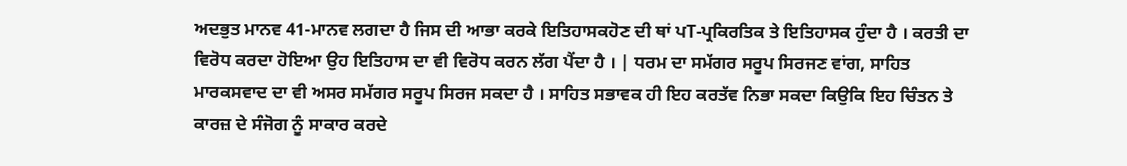ਅਦਭੁਤ ਮਾਨਵ 41-ਮਾਨਵ ਲਗਦਾ ਹੈ ਜਿਸ ਦੀ ਆਭਾ ਕਰਕੇ ਇਤਿਹਾਸਕਹੋਣ ਦੀ ਥਾਂ ਪT-ਪ੍ਰਕਿਰਤਿਕ ਤੇ ਇਤਿਹਾਸਕ ਹੁੰਦਾ ਹੈ । ਕਰਤੀ ਦਾ ਵਿਰੋਧ ਕਰਦਾ ਹੋਇਆ ਉਹ ਇਤਿਹਾਸ ਦਾ ਵੀ ਵਿਰੋਧ ਕਰਨ ਲੱਗ ਪੈਂਦਾ ਹੈ । | ਧਰਮ ਦਾ ਸਮੱਗਰ ਸਰੂਪ ਸਿਰਜਣ ਵਾਂਗ, ਸਾਹਿਤ ਮਾਰਕਸਵਾਦ ਦਾ ਵੀ ਅਸਰ ਸਮੱਗਰ ਸਰੂਪ ਸਿਰਜ ਸਕਦਾ ਹੈ । ਸਾਹਿਤ ਸਭਾਵਕ ਹੀ ਇਹ ਕਰਤੱਵ ਨਿਭਾ ਸਕਦਾ ਕਿਉਕਿ ਇਹ ਚਿੰਤਨ ਤੇ ਕਾਰਜ਼ ਦੇ ਸੰਜੋਗ ਨੂੰ ਸਾਕਾਰ ਕਰਦੇ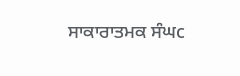ਸਾਕਾਰਾਤਮਕ ਸੰਘc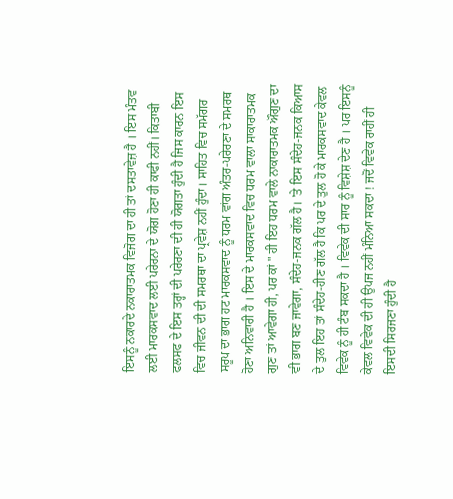ਇਸਨੂੰ ਨਕਾਰਦੇ ਨਕਾਰਾਤਮਕ ਵਿਜੋਗ ਦਾ ਹੀ ਤਾਂ ਦਸਤਾਵੇਜ਼ ਹੈ । ਇਸ ਮੰਤਵ ਲਈ ਮਾਰਕਸਵਾਦ ਲਈ ਪਰੇਰਨਾ ਦੇ ਯੋਗ ਹੋਣਾ ਹੀ ਕਾਫੀ ਨਹੀਂ। ਕਿਤਾਬੀ ਫਲਸਫ ਦੇ ਇਸ ਤਰ੍ਹਾਂ ਦੀ ਪਰੇਰਣਾ ਦੀ ਹੀ ਯੋਗਤਾ ਹੁੰਦੀ ਹੈ ਜਿਸ ਕਾਰਨ ਇਸ ਵਿਚ ਜੀਵਨ ਦੀ ਦੀ ਸਮਰਥਾ ਦਾ ਪ੍ਰਵੇਸ਼ ਨਹੀਂ ਹੁੰਦਾ। ਸਾਹਿਤ ਵਿਚ ਸਮੱਗਰ ਸਰੂਪ ਦਾ ਭਾਗ ਹਟ ਮਾਰਕਸਵਾਦ ਨੂੰ ਧਰਮ ਵਾਂਗ ਅੰਤਰ-ਪਰੇਰਣਾ ਦੇ ਸਮਰਥ ਹੋਣਾ ਅਨਿਵਾਰੀ ਹੈ । ਇਸ ਦੇ ਮਾਰਕਸਵਾਦ ਵਿਚ ਧਰਮ ਵਾਲਾ ਸਾਕਾਰਾਤਮਕ ਗੁਣ ਤਾਂ ਆਵੇਗਾ ਹੀ, ਪਰ ਕਾਂ " ਹੀ ਇਹ ਧਰਮ ਵਾਲੇ ਨਾਕਾਰਾਤਮਕ ਔਗੁਣ ਦਾ ਵੀ ਭਾਗ ਬਣ ਜਾਵੇਗਾ, ਸੰਦੇਹ-ਜਨਕ ਗੱਲ ਹੈ। 'ਤੇ ਇਸ ਸੰਦੇਹ-ਜਨਕ ਕਿਆਸ ਦੇ ਤੁਲ ਇਹ ਤਾਂ ਸੰਦੇਹ-ਹੀਣ ਗੱਲ ਹੈ ਕਿ ਪਰ ਦੇ ਤੁਲ ਹੋ ਕੇ ਮਾਰਕਸਵਾਦ ਕੇਵਲ ਵਿਵੇਕ ਨੂੰ ਹੀ ਟੰਬ ਸਕਦਾ ਹੈ । ਵਿਵੇਕ ਦੀ ਸਾਰ ਨੂੰ ਵਿਸ਼ੇਸ਼ ਦੇਣ ਹੈ । ਪਰ ਇਸਨੂੰ ਕੇਵਲ ਵਿਵੇਕ ਦੀ ਹੀ ਉਪਜ ਨਹੀਂ ਮੰਨਿਆ ਸਕਦਾ ! ਜਦੋਂ ਵਿਵੇਕ ਰਾਹੀਂ ਹੀ ਇਸਦੀ ਸਿਰਜਣਾ ਹੁੰਦੀ ਹੈ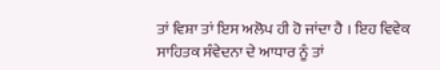ਤਾਂ ਵਿਸ਼ਾ ਤਾਂ ਇਸ ਅਲੋਪ ਹੀ ਹੋ ਜਾਂਦਾ ਹੈ । ਇਹ ਵਿਵੇਕ ਸਾਹਿਤਕ ਸੰਵੇਦਨਾ ਦੇ ਆਧਾਰ ਨੂੰ ਤਾਂ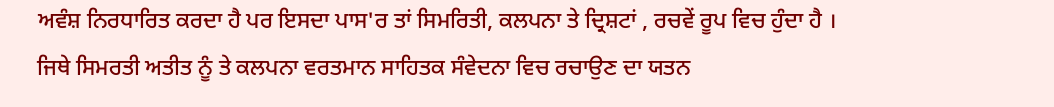ਅਵੰਸ਼ ਨਿਰਧਾਰਿਤ ਕਰਦਾ ਹੈ ਪਰ ਇਸਦਾ ਪਾਸ'ਰ ਤਾਂ ਸਿਮਰਿਤੀ, ਕਲਪਨਾ ਤੇ ਦ੍ਰਿਸ਼ਟਾਂ , ਰਚਵੇਂ ਰੂਪ ਵਿਚ ਹੁੰਦਾ ਹੈ । ਜਿਥੇ ਸਿਮਰਤੀ ਅਤੀਤ ਨੂੰ ਤੇ ਕਲਪਨਾ ਵਰਤਮਾਨ ਸਾਹਿਤਕ ਸੰਵੇਦਨਾ ਵਿਚ ਰਚਾਉਣ ਦਾ ਯਤਨ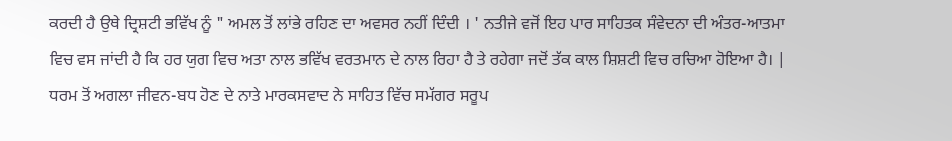ਕਰਦੀ ਹੈ ਉਥੇ ਦ੍ਰਿਸ਼ਟੀ ਭਵਿੱਖ ਨੂੰ " ਅਮਲ ਤੋਂ ਲਾਂਭੇ ਰਹਿਣ ਦਾ ਅਵਸਰ ਨਹੀਂ ਦਿੰਦੀ । ' ਨਤੀਜੇ ਵਜੋਂ ਇਹ ਪਾਰ ਸਾਹਿਤਕ ਸੰਵੇਦਨਾ ਦੀ ਅੰਤਰ-ਆਤਮਾ ਵਿਚ ਵਸ ਜਾਂਦੀ ਹੈ ਕਿ ਹਰ ਯੁਗ ਵਿਚ ਅਤਾ ਨਾਲ ਭਵਿੱਖ ਵਰਤਮਾਨ ਦੇ ਨਾਲ ਰਿਹਾ ਹੈ ਤੇ ਰਹੇਗਾ ਜਦੋਂ ਤੱਕ ਕਾਲ ਸ਼ਿਸ਼ਟੀ ਵਿਚ ਰਚਿਆ ਹੋਇਆ ਹੈ। | ਧਰਮ ਤੋਂ ਅਗਲਾ ਜੀਵਨ-ਬਧ ਹੋਣ ਦੇ ਨਾਤੇ ਮਾਰਕਸਵਾਦ ਨੇ ਸਾਹਿਤ ਵਿੱਚ ਸਮੱਗਰ ਸਰੂਪ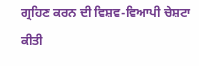ਗ੍ਰਹਿਣ ਕਰਨ ਦੀ ਵਿਸ਼ਵ-ਵਿਆਪੀ ਚੇਸ਼ਟਾ ਕੀਤੀ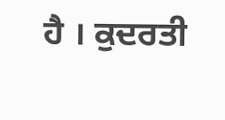ਹੈ । ਕੁਦਰਤੀ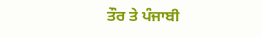ਤੌਰ ਤੇ ਪੰਜਾਬੀ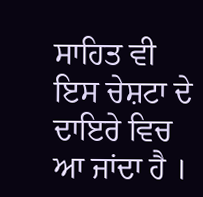ਸਾਹਿਤ ਵੀ ਇਸ ਚੇਸ਼ਟਾ ਦੇ ਦਾਇਰੇ ਵਿਚ ਆ ਜਾਂਦਾ ਹੈ ।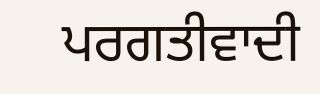ਪਰਗਤੀਵਾਦੀ